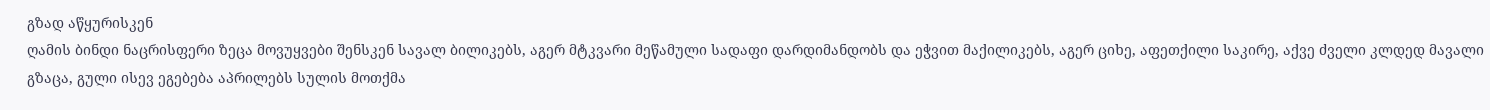გზად აწყურისკენ
ღამის ბინდი ნაცრისფერი ზეცა მოვუყვები შენსკენ სავალ ბილიკებს, აგერ მტკვარი მეწამული სადაფი დარდიმანდობს და ეჭვით მაქილიკებს, აგერ ციხე, აფეთქილი საკირე, აქვე ძველი კლდედ მავალი გზაცა, გული ისევ ეგებება აპრილებს სულის მოთქმა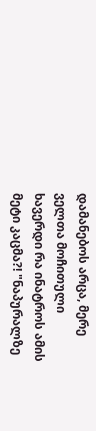დამანებოს არცა, მერე ველთა მოჩითული ხავერდი რა ინატროს ამის მეტი კაცმა?! "ნაპურალზე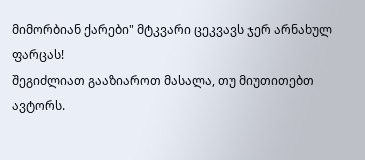მიმორბიან ქარები" მტკვარი ცეკვავს ჯერ არნახულ ფარცას!
შეგიძლიათ გააზიაროთ მასალა, თუ მიუთითებთ ავტორს.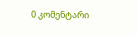0 კომენტარი